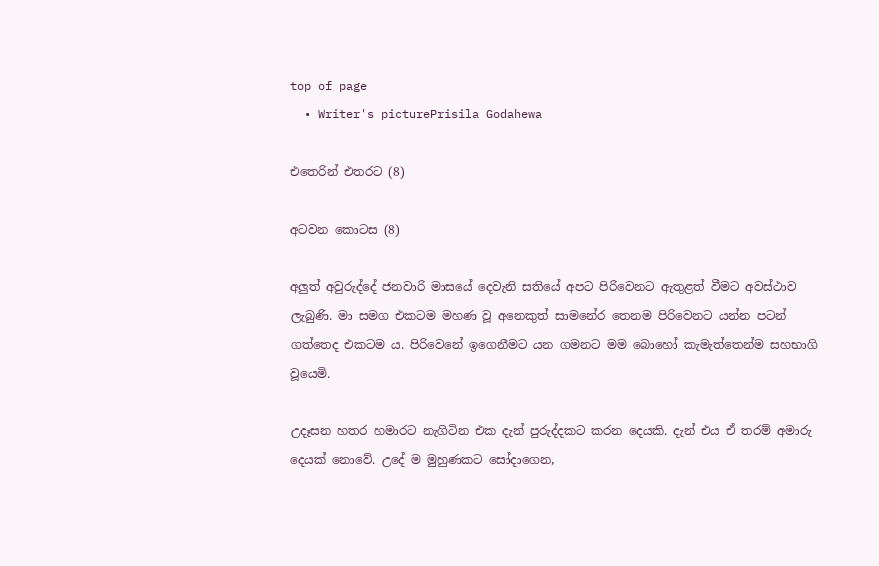top of page
  • Writer's picturePrisila Godahewa

එතෙරින් එතරට (8)

අටවන කොටස (8)

අලුත් අවුරුද්දේ ජනවාරි මාසයේ දෙවැනි සතියේ අපට පිරිවෙනට ඇතුළත් වීමට අවස්ථාව ලැබුණි. මා සමග එකටම මහණ වූ අනෙකුත් සාමනේර තෙනම පිරිවෙනට යන්න පටන් ගත්තෙද එකටම ය. පිරිවෙනේ ඉගෙනීමට යන ගමනට මම බොහෝ කැමැත්තෙන්ම සහභාගි වූයෙමි.

උදෑසන හතර හමාරට නැගිටින එක දැන් පුරුද්දකට කරන දෙයකි. දැන් එය ඒ තරම් අමාරු දෙයක් නොවේ. උදේ ම මුහුණකට සෝදාගෙන,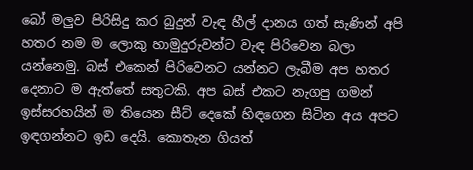බෝ මලුව පිරිසිදු කර බුදුන් වැඳ හීල් දානය ගත් සැණින් අපි හතර නම ම ලොකු හාමුදුරුවන්ට වැඳ පිරිවෙන බලා යන්නෙමු. බස් එකෙන් පිරිවෙනට යන්නට ලැබීම අප හතර දෙනාට ම ඇත්තේ සතුටකි. අප බස් එකට නැගපු ගමන් ඉස්සරහයින් ම තියෙන සීට් දෙකේ හිඳගෙන සිටින අය අපට ඉඳගන්නට ඉඩ දෙයි. කොතැන ගියත්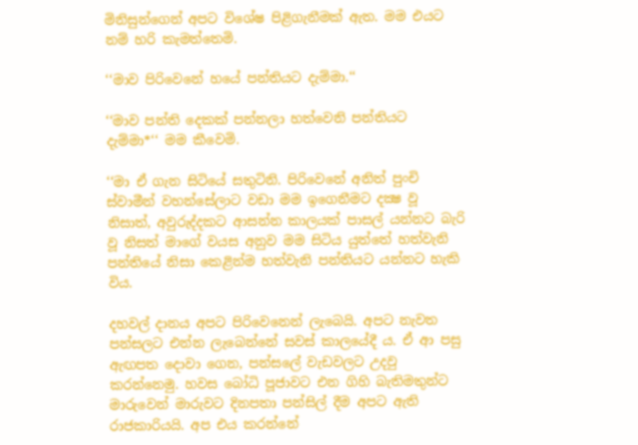මිනිසුන්ගෙන් අපට විශේෂ පිළිගැනීමක් ඇත. මම එයට නම් හරි කැමත්තෙමි.

‘‘මාව පිරිවෙනේ හයේ පන්තියට දැම්මා.‘‘

‘‘මාව පන්ති දෙකක් පන්නලා හත්වෙනි පන්තියට දැම්මා*‘‘ මම කීවෙමි.

‘‘මා ඒ ගැන සිටියේ සතුටිනි. පිරිවෙනේ අනිත් පුංචි ස්වාමීන් වහන්සේලාට වඩා මම ඉගෙනීමට දක්‍ෂ වූ නිසාත්, අවුරුද්දකට ආසන්න කාලයක් පාසල් යන්නට බැරි වූ නිසත් මාගේ වයස අනුව මම සිටිය යුත්තේ හත්වැනි පන්තියේ නිසා කෙළින්ම හත්වැනි පන්තියට යන්නට හැකි විය.

දහවල් දානය අපට පිරිවෙනෙන් ලැබෙයි. අපට නැවත පන්සලට එන්න ලැබෙන්නේ සවස් කාලයේදී ය. ඒ ආ පසු ඇඟපත දොවා ගෙන, පන්සලේ වැඩවලට උදවු කරන්නෙමු. හවස බෝධි පූජාවට එන ගිහි බැතිමතුන්ට මාරුවෙන් මාරුවට දිනපතා පන්සිල් දීම අපට ඇති රාජකාරියයි. අප එය කරන්නේ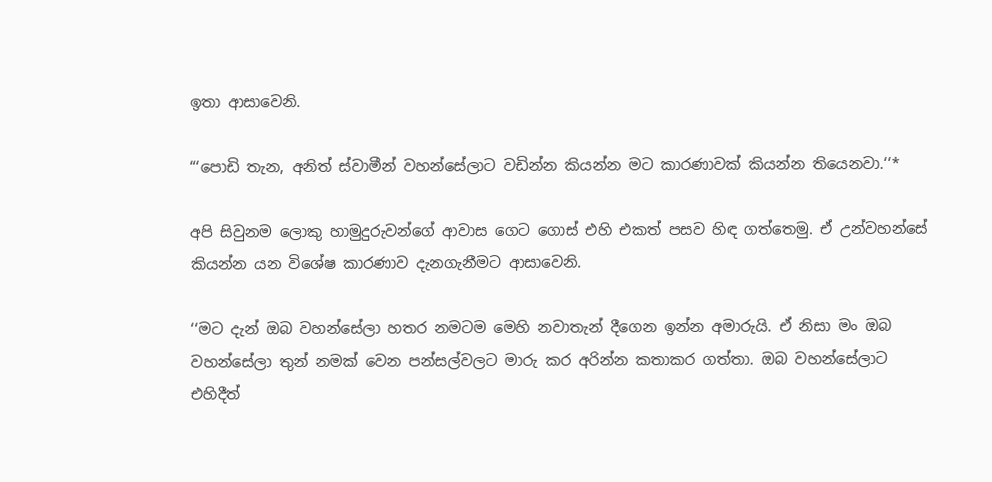ඉතා ආසාවෙනි.

“‘පොඩි තැන, අනිත් ස්වාමීන් වහන්සේලාට වඩින්න කියන්න මට කාරණාවක් කියන්න තියෙනවා.‘‘*

අපි සිවුනම ලොකු හාමුදුරුවන්ගේ ආවාස ගෙට ගොස් එහි එකත් පසව හිඳ ගත්තෙමු. ඒ උන්වහන්සේ කියන්න යන විශේෂ කාරණාව දැනගැනීමට ආසාවෙනි.

‘‘මට දැන් ඔබ වහන්සේලා හතර නමටම මෙහි නවාතැන් දීගෙන ඉන්න අමාරුයි. ඒ නිසා මං ඔබ වහන්සේලා තුන් නමක් වෙන පන්සල්වලට මාරු කර අරින්න කතාකර ගත්තා. ඔබ වහන්සේලාට එහිදීත්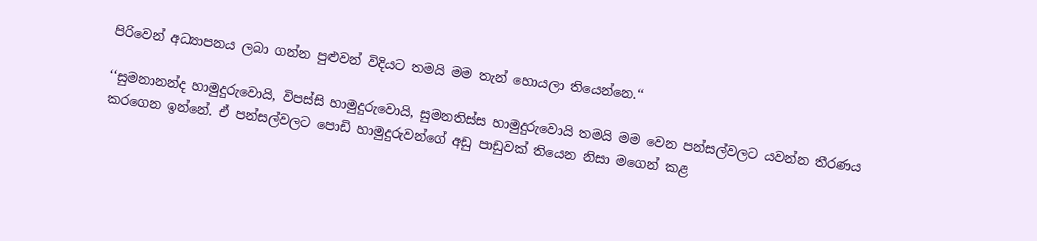පිරිවෙන් අධ්‍යාපනය ලබා ගන්න පුළුවන් විදියට තමයි මම තැන් හොයලා තියෙන්නෙ.‘‘

‘‘සුමනානන්ද හාමුදුරුවොයි, විපස්සි හාමුදුරුවොයි, සුමනතිස්ස හාමුදුරුවොයි තමයි මම වෙන පන්සල්වලට යවන්න තීරණය කරගෙන ඉන්නේ. ඒ පන්සල්වලට පොඩි හාමුදුරුවන්ගේ අඩු පාඩුවක් තියෙන නිසා මගෙන් කළ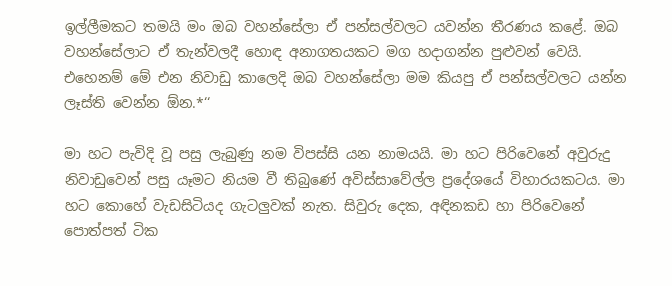ඉල්ලීමකට තමයි මං ඔබ වහන්සේලා ඒ පන්සල්වලට යවන්න තීරණය කළේ. ඔබ වහන්සේලාට ඒ තැන්වලදී හොඳ අනාගතයකට මග හදාගන්න පුළුවන් වෙයි. එහෙනම් මේ එන නිවාඩු කාලෙදි ඔබ වහන්සේලා මම කියපු ඒ පන්සල්වලට යන්න ලෑස්ති වෙන්න ඕන.*‘‘

මා හට පැවිදි වූ පසු ලැබුණු නම විපස්සි යන නාමයයි. මා හට පිරිවෙනේ අවුරුදු නිවාඩුවෙන් පසු යෑමට නියම වී තිබුණේ අවිස්සාවේල්ල ප්‍රදේශයේ විහාරයකටය. මා හට කොහේ වැඩසිටියද ගැටලුවක් නැත. සිවුරු දෙක, අඳිනකඩ හා පිරිවෙනේ පොත්පත් ටික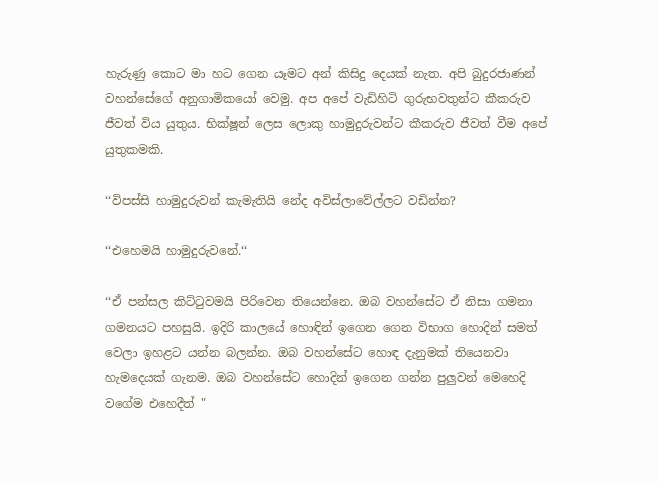හැරුණු කොට මා හට ගෙන යෑමට අන් කිසිදු දෙයක් නැත. අපි බුදුරජාණන් වහන්සේගේ අනුගාමිකයෝ වෙමු. අප අපේ වැඩිහිටි ගුරුභවතුන්ට කීකරුව ජීවත් විය යුතුය. භික්ෂූන් ලෙස ලොකු හාමුදුරුවන්ට කීකරුව ජීවත් වීම අපේ යුතුකමකි.

‘‘විපස්සි හාමුදුරුවන් කැමැතියි නේද අවිස්ලාවේල්ලට වඩින්න?

‘‘එහෙමයි හාමුදුරුවනේ.‘‘

‘‘ඒ පන්සල කිට්ටුවමයි පිරිවෙන තියෙන්නෙ. ඔබ වහන්සේට ඒ නිසා ගමනා ගමනයට පහසුයි. ඉදිරි කාලයේ හොඳින් ඉගෙන ගෙන විභාග හොදින් සමත් වෙලා ඉහළට යන්න බලන්න. ඔබ වහන්සේට හොඳ දැනුමක් තියෙනවා හැමදෙයක් ගැනම. ඔබ වහන්සේට හොදින් ඉගෙන ගන්න පුලුවන් මෙහෙදි වගේම එහෙදීත් "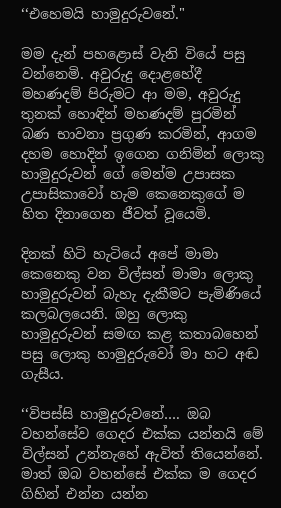‘‘එහෙමයි හාමුදුරුවනේ."

මම දැන් පහළොස් වැනි වියේ පසු වන්නෙමි. අවුරුදු දොළහේදී මහණදම් පිරුමට ආ මම, අවුරුදු තුනක් හොඳින් මහණදම් පුරමින් බණ භාවනා ප්‍රගුණ කරමින්, ආගම දහම හොදින් ඉගෙන ගනිමින් ලොකු හාමුදුරුවන් ගේ මෙන්ම උපාසක උපාසිකාවෝ හැම කෙනෙකුගේ ම හිත දිනාගෙන ජීවත් වූයෙමි.

දිනක් හිටි හැටියේ අපේ මාමා කෙනෙකු වන විල්සන් මාමා ලොකු හාමුදුරුවන් බැහැ දැකීමට පැමිණියේ කලබලයෙනි. ඔහු ලොකු හාමුදුරුවන් සමඟ කළ කතාබහෙන් පසු ලොකු හාමුදුරුවෝ මා හට අඬ ගැසීය.

‘‘විපස්සි හාමුදුරුවනේ…. ඔබ වහන්සේව ගෙදර එක්ක යන්නයි මේ විල්සන් උන්නැහේ ඇවිත් තියෙන්නේ. මාත් ඔබ වහන්සේ එක්ක ම ගෙදර ගිහින් එන්න යන්න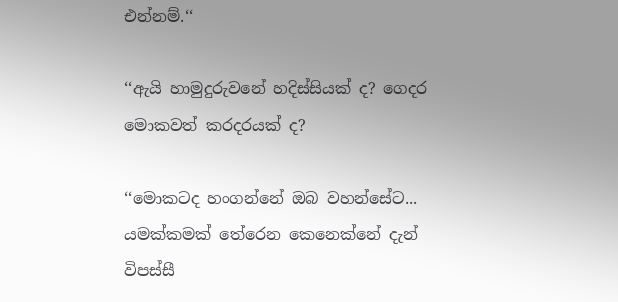එන්නම්.‘‘

‘‘ඇයි හාමුදුරුවනේ හදිස්සියක් ද? ගෙදර මොකවත් කරදරයක් ද?

‘‘මොකටද හංගන්නේ ඔබ වහන්සේට... යමක්කමක් තේරෙන කෙනෙක්නේ දැන් විපස්සී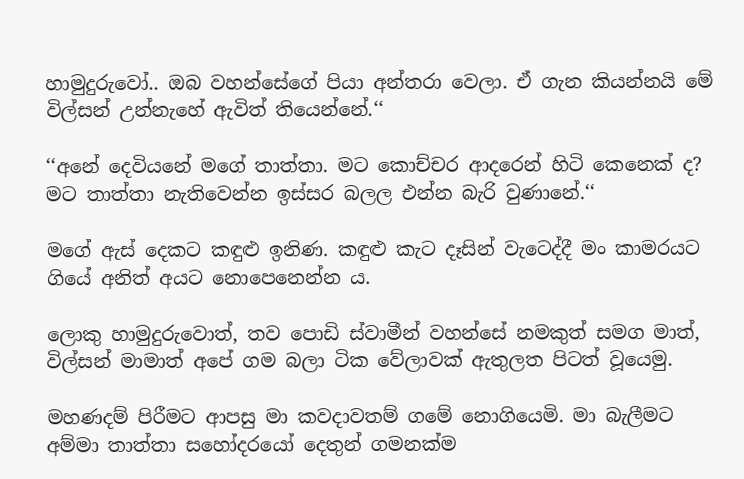හාමුදුරුවෝ.. ඔබ වහන්සේගේ පියා අන්තරා වෙලා. ඒ ගැන කියන්නයි මේ විල්සන් උන්නැහේ ඇවිත් තියෙන්නේ.‘‘

‘‘අනේ දෙවියනේ මගේ තාත්තා. මට කොච්චර ආදරෙන් හිටි කෙනෙක් ද? මට තාත්තා නැතිවෙන්න ඉස්සර බලල එන්න බැරි වුණානේ.‘‘

මගේ ඇස් දෙකට කඳුළු ඉනිණ. කඳුළු කැට දෑසින් වැටෙද්දී මං කාමරයට ගියේ අනිත් අයට නොපෙනෙන්න ය.

ලොකු හාමුදුරුවොත්, තව පොඩි ස්වාමීන් වහන්සේ නමකුත් සමග මාත්, විල්සන් මාමාත් අපේ ගම බලා ටික වේලාවක් ඇතුලත පිටත් වූයෙමු.

මහණදම් පිරීමට ආපසු මා කවදාවතම් ගමේ නොගියෙමි. මා බැලීමට අම්මා තාත්තා සහෝදරයෝ දෙතුන් ගමනක්ම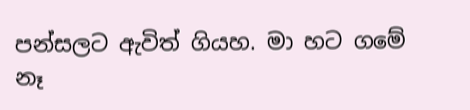පන්සලට ඇවිත් ගියහ. මා හට ගමේ නෑ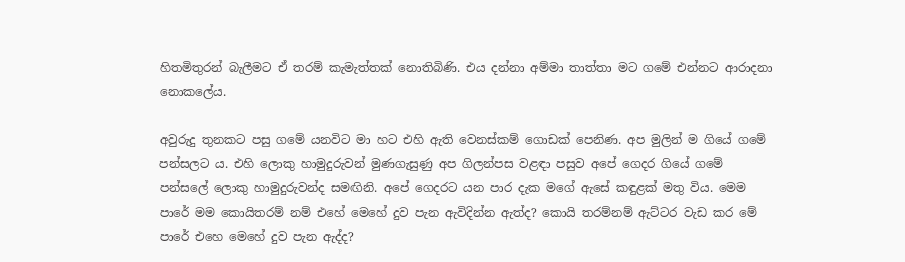හිතමිතුරන් බැලීමට ඒ තරම් කැමැත්තක් නොතිබිණි. එය දන්නා අම්මා තාත්තා මට ගමේ එන්නට ආරාදනා නොකලේය.

අවුරුදු තුනකට පසු ගමේ යනවිට මා හට එහි ඇති වෙනස්කම් ගොඩක් පෙනිණ. අප මුලින් ම ගියේ ගමේ පන්සලට ය. එහි ලොකු හාමුදුරුවන් මුණගැසුණු අප ගිලන්පස වළඳා පසුව අපේ ගෙදර ගියේ ගමේ පන්සලේ ලොකු හාමුදුරුවන්ද සමඟිනි. අපේ ගෙදරට යන පාර දැක මගේ ඇසේ කඳුළක් මතු විය. මෙම පාරේ මම කොයිතරම් නම් එහේ මෙහේ දුව පැන ඇවිදින්න ඇත්ද? කොයි තරම්නම් ඇට්ටර වැඩ කර මේ පාරේ එහෙ මෙහේ දුව පැන ඇද්ද?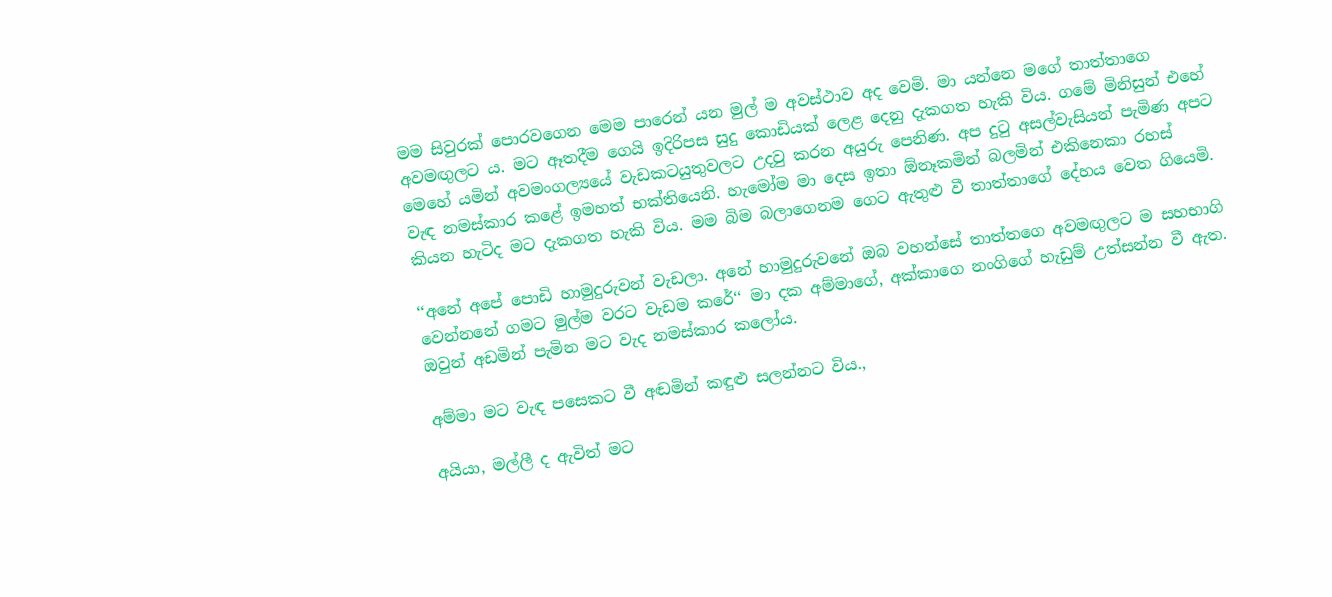මම සිවුරක් පොරවගෙන මෙම පාරෙන් යන මුල් ම අවස්ථාව අද වෙමි. මා යන්නෙ මගේ තාත්තාගෙ අවමඟුලට ය. මට ඈතදීම ගෙයි ඉදිරිපස සුදු කොඩියක් ලෙළ දෙනු දැකගත හැකි විය. ගමේ මිනිසුන් එහේ මෙහේ යමින් අවමංගල්‍යයේ වැඩකටයුතුවලට උදවු කරන අයුරු පෙනිණ. අප දුටු අසල්වැසියන් පැමිණ අපට වැඳ නමස්කාර කළේ ඉමහත් භක්තියෙනි. හැමෝම මා දෙස ඉතා ඕනෑකමින් බලමින් එකිනෙකා රහස් කියන හැටිද මට දැකගත හැකි විය. මම බිම බලාගෙනම ගෙට ඇතුළු වී තාත්තාගේ දේහය වෙත ගියෙමි.

‘‘අනේ අපේ පොඩි හාමුදුරුවන් වැඩලා. අනේ හාමුදුරුවනේ ඔබ වහන්සේ තාත්තගෙ අවමඟුලට ම සහභාගි වෙන්නනේ ගමට මුල්ම වරට වැඩම කරේ‘‘ මා දක අම්මාගේ, අක්කාගෙ නංගිගේ හැඩුම් උත්සන්න වී ඇත. ඔවුන් අඩමින් පැමින මට වැද නමස්කාර කලෝය.

අම්මා මට වැඳ පසෙකට වී අඬමින් කඳුළු සලන්නට විය.,

අයියා, මල්ලී ද ඇවිත් මට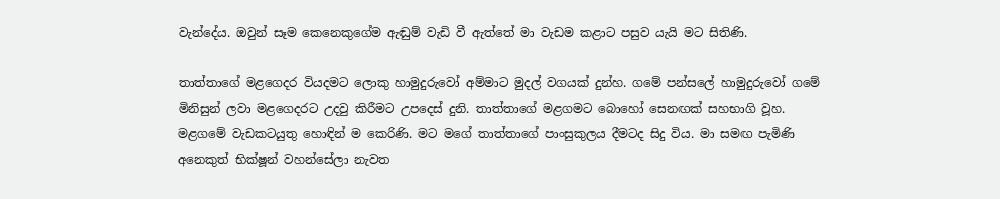වැන්දේය. ඔවුන් සෑම කෙනෙකුගේම ඇඬුම් වැඩි වී ඇත්තේ මා වැඩම කළාට පසුව යැයි මට සිතිණි.

තාත්තාගේ මළගෙදර වියදමට ලොකු හාමුදුරුවෝ අම්මාට මුදල් වගයක් දුන්හ. ගමේ පන්සලේ හාමුදුරුවෝ ගමේ මිනිසුන් ලවා මළගෙදරට උදවු කිරීමට උපදෙස් දුනි. තාත්තාගේ මළගමට බොහෝ සෙනඟක් සහභාගි වූහ. මළගමේ වැඩකටයුතු හොඳින් ම කෙරිණි. මට මගේ තාත්තාගේ පාංසුකුලය දීමටද සිදු විය. මා සමඟ පැමිණි අනෙකුත් භික්ෂූන් වහන්සේලා නැවත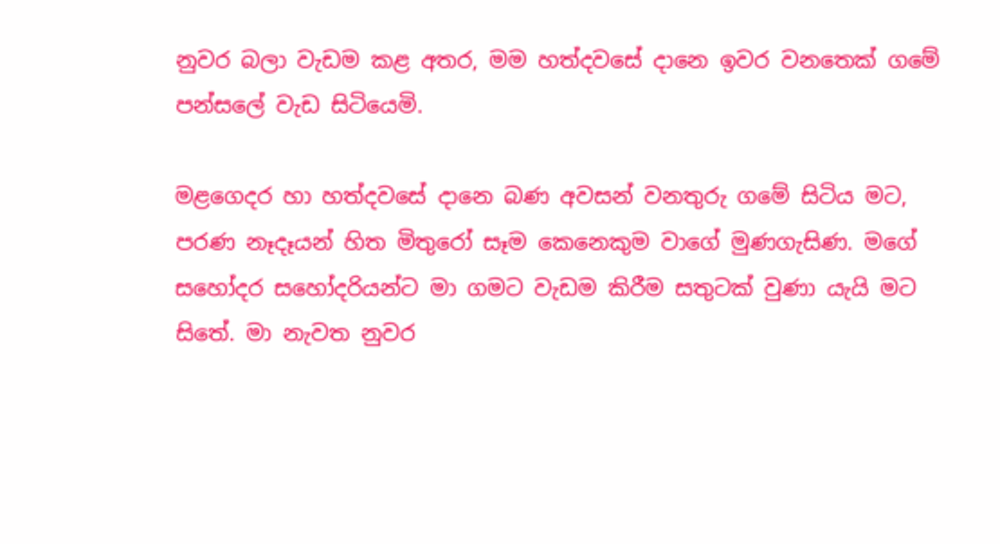නුවර බලා වැඩම කළ අතර, මම හත්දවසේ දානෙ ඉවර වනතෙක් ගමේ පන්සලේ වැඩ සිටියෙමි.

මළගෙදර හා හත්දවසේ දානෙ බණ අවසන් වනතුරු ගමේ සිටිය මට, පරණ නෑදෑයන් හිත මිතුරෝ සෑම කෙනෙකුම වාගේ මුණගැසිණ. මගේ සහෝදර සහෝදරියන්ට මා ගමට වැඩම කිරීම සතුටක් වුණා යැයි මට සිතේ. මා නැවත නුවර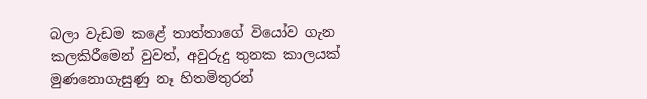බලා වැඩම කළේ තාත්තාගේ වියෝව ගැන කලකිරීමෙන් වුවත්, අවුරුදු තුනක කාලයක් මුණනොගැසුණු නෑ හිතමිතුරන්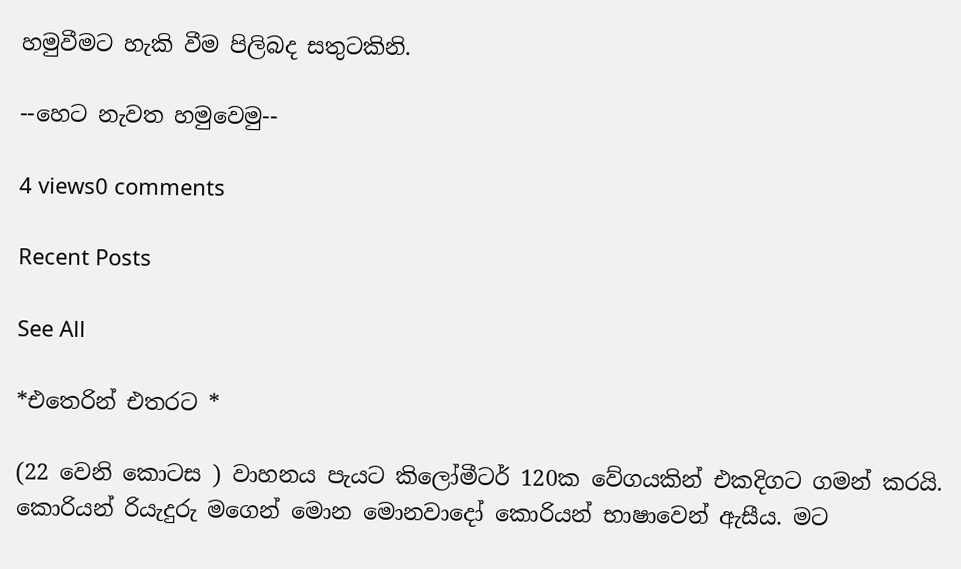හමුවීමට හැකි වීම පිලිබද සතුටකිනි.

--හෙට නැවත හමුවෙමු--

4 views0 comments

Recent Posts

See All

*එතෙරින් එතරට *

(22 වෙනි කොටස ) වාහනය පැයට කිලෝමීටර් 120ක වේගයකින් එකදිගට ගමන් කරයි. කොරියන් රියැදුරු මගෙන් මොන මොනවාදෝ කොරියන් භාෂාවෙන් ඇසීය. මට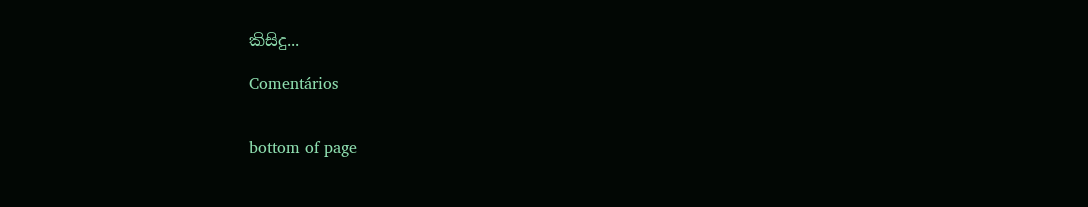කිසිදු...

Comentários


bottom of page